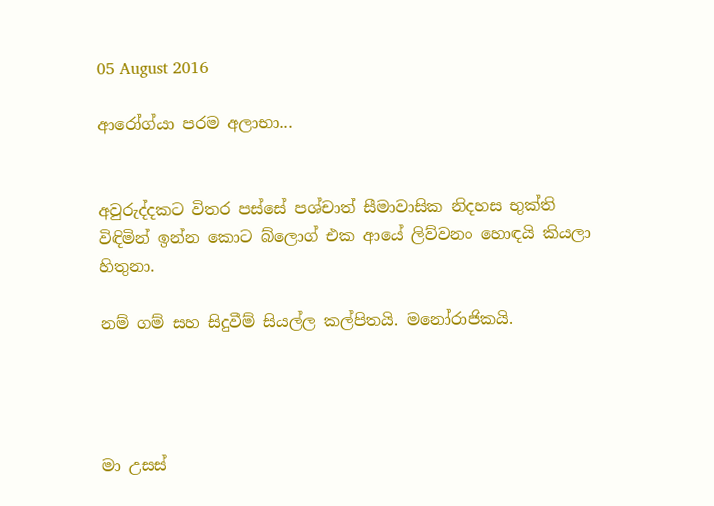05 August 2016

ආරෝග්යා පරම අලාභා...


අවුරුද්දකට විතර පස්සේ පශ්චාත් සීමාවාසික නිදහස භුක්ති විඳිමින් ඉන්න කොට බ්ලොග් එක ආයේ ලිව්වනං හොඳයි කියලා හිතුනා.

නම් ගම් සහ සිදුවීම් සියල්ල කල්පිතයි. මනෝරාජිකයි.




මා උසස්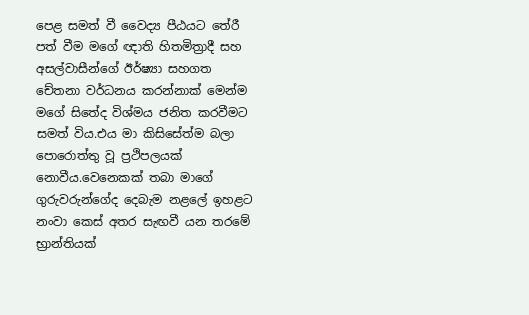පෙළ සමත් වී වෛද්‍ය පීඨයට තේරී පත් වීම මගේ ඥාති හිතමිත්‍රාදී සහ අසල්වාසීන්ගේ ඊර්ෂ්‍යා සහගත චේතනා වර්ධනය කරන්නාක් මෙන්ම මගේ සිතේද විශ්මය ජනිත කරවීමට සමත් විය.එය මා කිසිසේත්ම බලා පොරොත්තු වූ ප්‍රථිපලයක් නොවීය.වෙනෙකක් තබා මාගේ ගුරුවරුන්ගේද දෙබැම නළලේ ඉහළට නංවා කෙස් අතර සැඟවී යන තරමේ භ්‍රාන්තියක්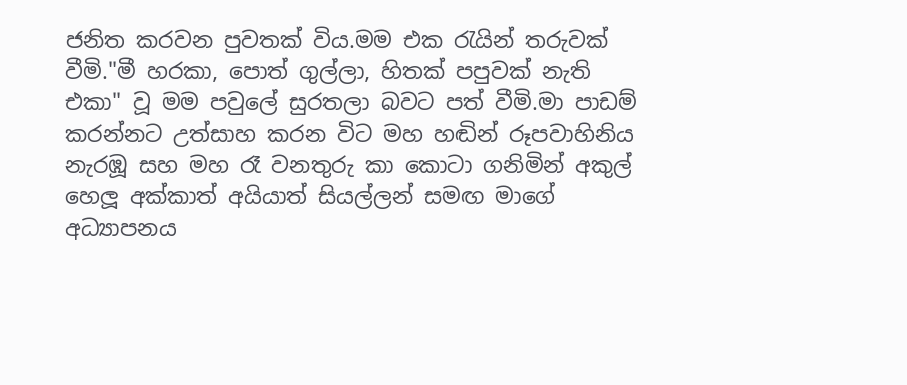ජනිත කරවන පුවතක් විය.මම එක රැයින් තරුවක් වීමි."මී හරකා, පොත් ගුල්ලා, හිතක් පපුවක් නැති එකා" වූ මම පවුලේ සුරතලා බවට පත් වීමි.මා පාඩම් කරන්නට උත්සාහ කරන විට මහ හඬින් රූපවාහිනිය නැරඹූ සහ මහ රෑ වනතුරු කා කොටා ගනිමින් අකුල් හෙලූ අක්කාත් අයියාත් සියල්ලන් සමඟ මාගේ අධ්‍යාපනය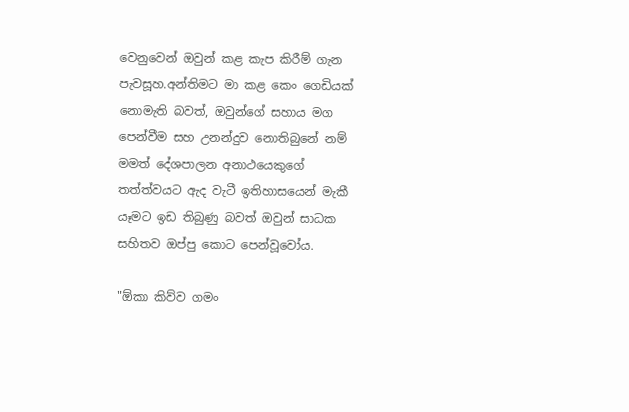වෙනුවෙන් ඔවුන් කළ කැප කිරීම් ගැන පැවසූහ.අන්තිමට මා කළ කෙං ගෙඩියක් නොමැති බවත්, ඔවුන්ගේ සහාය මග පෙන්වීම සහ උනන්දුව නොතිබුනේ නම් මමත් දේශපාලන අනාථයෙකුගේ තත්ත්වයට ඇද වැටී ඉතිහාසයෙන් මැකී යෑමට ඉඩ තිබුණු බවත් ඔවුන් සාධක සහිතව ඔප්පු කොට පෙන්වූවෝය.

"ඕකා කිව්ව ගමං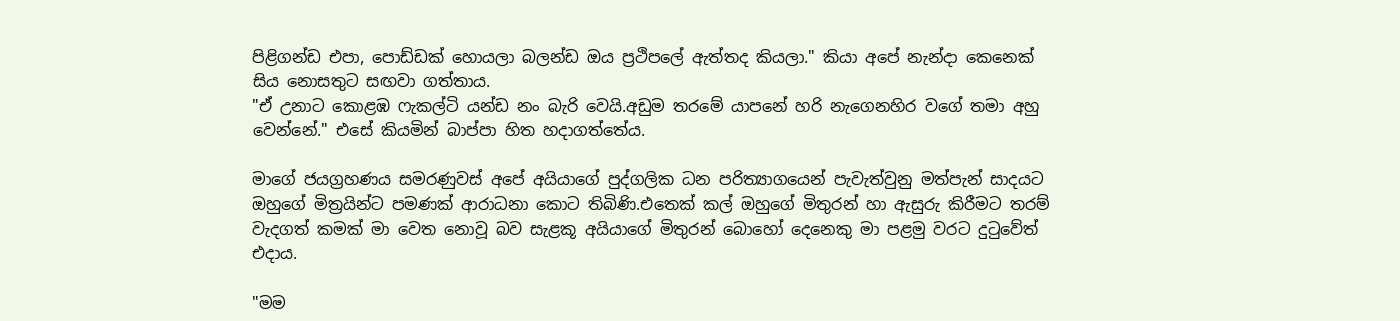පිළිගන්ඩ එපා, පොඩ්ඩක් හොයලා බලන්ඩ ඔය ප්‍රථිපලේ ඇත්තද කියලා." කියා අපේ නැන්දා කෙනෙක් සිය නොසතුට සඟවා ගත්තාය.
"ඒ උනාට කොළඹ ෆැකල්ටි යන්ඩ නං බැරි වෙයි.අඩුම තරමේ යාපනේ හරි නැගෙනහිර වගේ තමා අහු වෙන්නේ." එසේ කියමින් බාප්පා හිත හදාගත්තේය.

මාගේ ජයග්‍රහණය සමරණුවස් අපේ අයියාගේ පුද්ගලික ධන පරිත්‍යාගයෙන් පැවැත්වුනු මත්පැන් සාදයට ඔහුගේ මිත්‍රයින්ට පමණක් ආරාධනා කොට තිබිණි.එතෙක් කල් ඔහුගේ මිතුරන් හා ඇසුරු කිරීමට තරම් වැදගත් කමක් මා වෙත නොවූ බව සැළකූ අයියාගේ මිතුරන් බොහෝ දෙනෙකු මා පළමු වරට දුටුවේත් එදාය.

"මම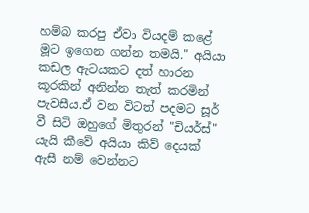හම්බ කරපු ඒවා වියදම් කළේ මූට ඉගෙන ගන්න තමයි." අයියා කඩල ඇටයකට දත් හාරන කූරකින් අනින්න තැත් කරමින් පැවසීය.ඒ වන විටත් පදමට සූර් වී සිටි ඔහුගේ මිතුරන් "චියර්ස්" යැයි කීවේ අයියා කිව් දෙයක් ඇසී නම් වෙන්නට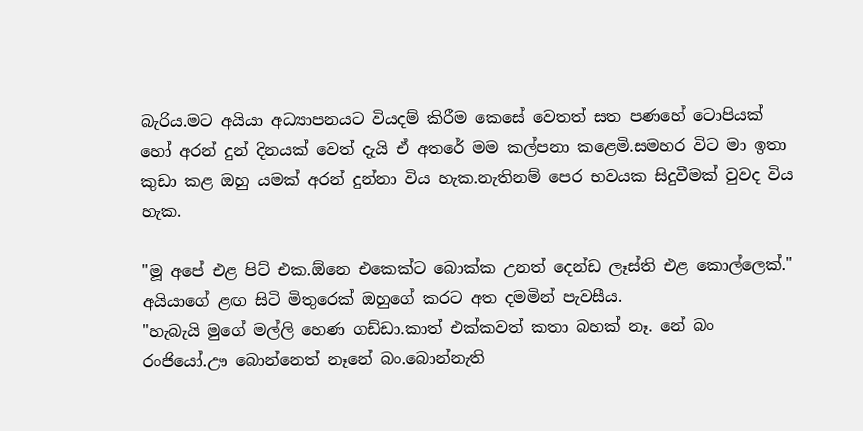බැරිය.මට අයියා අධ්‍යාපනයට වියදම් කිරීම කෙසේ වෙතත් සත පණහේ ටොපියක් හෝ අරන් දුන් දිනයක් වෙත් දැයි ඒ අතරේ මම කල්පනා කළෙමි.සමහර විට මා ඉතා කුඩා කළ ඔහු යමක් අරන් දුන්නා විය හැක.නැතිනම් පෙර භවයක සිදුවීමක් වුවද විය හැක.

"මූ අපේ එළ පිට් එක.ඕනෙ එකෙක්ට බොක්ක උනත් දෙන්ඩ ලෑස්ති එළ කොල්ලෙක්." අයියාගේ ළඟ සිටි මිතුරෙක් ඔහුගේ කරට අත දමමින් පැවසීය.
"හැබැයි මුගේ මල්ලි හෙණ ගඩ්ඩා.කාත් එක්කවත් කතා බහක් නෑ. නේ බං රංජියෝ.ඌ බොන්නෙත් නෑනේ බං.බොන්නැති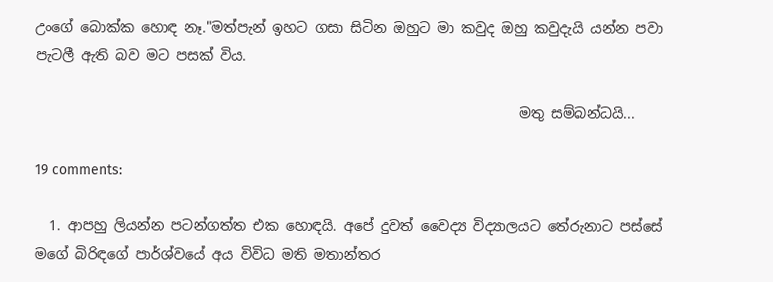උංගේ බොක්ක හොඳ නෑ."මත්පැන් ඉහට ගසා සිටින ඔහුට මා කවුද ඔහු කවුදැයි යන්න පවා පැටලී ඇති බව මට පසක් විය.

                                                                     මතු සම්බන්ධයි...

19 comments:

  1. ආපහු ලියන්න පටන්ගත්ත එක හොඳයි. අපේ දුවත් වෛද්‍ය විද්‍යාලයට තේරුනාට පස්සේ මගේ බිරිඳගේ පාර්ශ්වයේ අය විවිධ මති මතාන්තර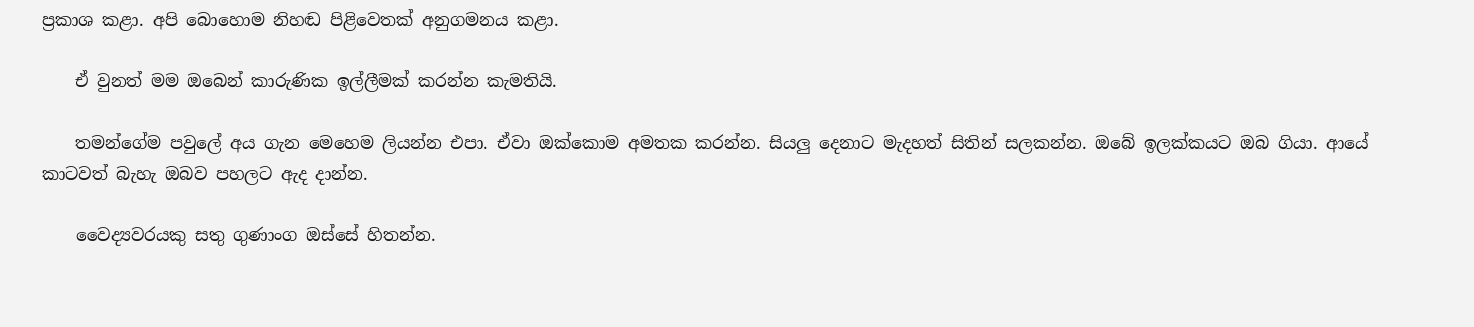ප්‍රකාශ කළා. අපි බොහොම නිහඬ පිළිවෙතක් අනුගමනය කළා.

    ඒ වුනත් මම ඔබෙන් කාරුණික ඉල්ලීමක් කරන්න කැමතියි.

    තමන්ගේම පවුලේ අය ගැන මෙහෙම ලියන්න එපා. ඒවා ඔක්කොම අමතක කරන්න. සියලු දෙනාට මැදහත් සිතින් සලකන්න. ඔබේ ඉලක්කයට ඔබ ගියා. ආයේ කාටවත් බැහැ ඔබව පහලට ඇද දාන්න.

    වෛද්‍යවරයකු සතු ගුණාංග ඔස්සේ හිතන්න.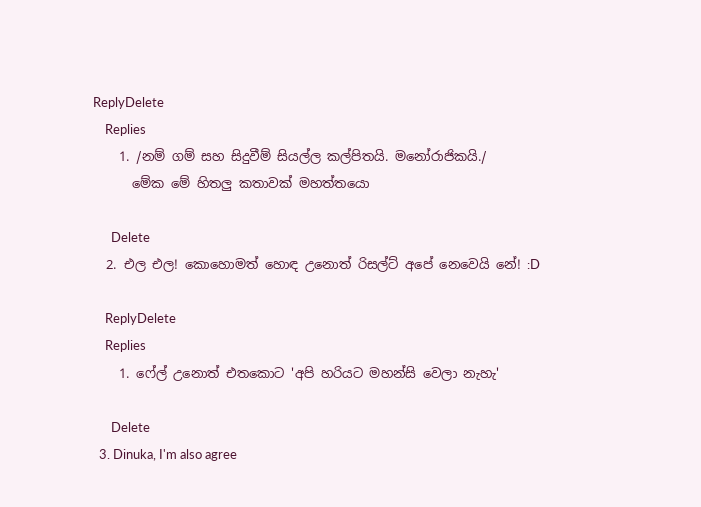ReplyDelete
    Replies
    1. /නම් ගම් සහ සිදුවීම් සියල්ල කල්පිතයි. මනෝරාජිකයි./
      මේක මේ හිතලු කතාවක් මහත්තයො

      Delete
  2. එල එල! කොහොමත් හොඳ උනොත් රිසල්ට් අපේ නෙවෙයි නේ! :D

    ReplyDelete
    Replies
    1. ෆේල් උනොත් එතකොට 'අපි හරියට මහන්සි වෙලා නැහැ'

      Delete
  3. Dinuka, I'm also agree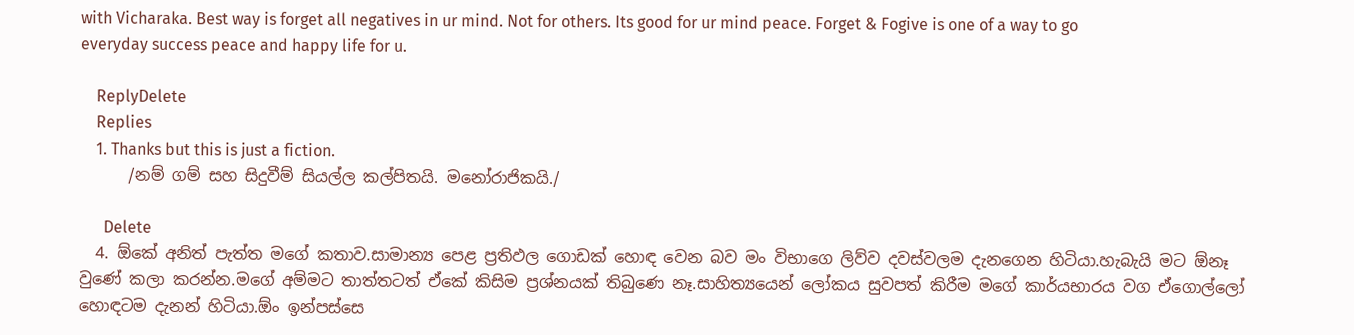with Vicharaka. Best way is forget all negatives in ur mind. Not for others. Its good for ur mind peace. Forget & Fogive is one of a way to go everyday success peace and happy life for u.

    ReplyDelete
    Replies
    1. Thanks but this is just a fiction.
      /නම් ගම් සහ සිදුවීම් සියල්ල කල්පිතයි. මනෝරාජිකයි./

      Delete
  4. ඕකේ අනිත් පැත්ත මගේ කතාව.සාමාන්‍ය පෙළ ප්‍රතිඵල ගොඩක් හොඳ වෙන බව මං විභාගෙ ලිව්ව දවස්වලම දැනගෙන හිටියා.හැබැයි මට ඕනෑ වුණේ කලා කරන්න.මගේ අම්මට තාත්තටත් ඒකේ කිසිම ප්‍රශ්නයක් තිබුණෙ නෑ.සාහිත්‍යයෙන් ලෝකය සුවපත් කිරීම මගේ කාර්යභාරය වග ඒගොල්ලෝ හොඳටම දැනන් හිටියා.ඕං ඉන්පස්සෙ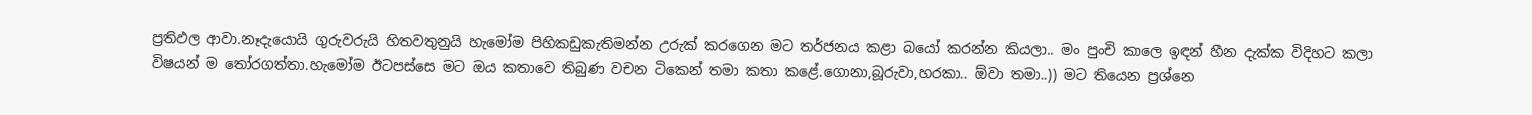ප්‍රතිඵල ආවා.නෑදැයොයි ගුරුවරුයි හිතවතුනුයි හැමෝම පිහිකඩුකැතිමන්න උරුක් කරගෙන මට තර්ජනය කළා බයෝ කරන්න කියලා.. මං පුංචි කාලෙ ඉඳන් හීන දැක්ක විදිහට කලා විෂයන් ම තෝරගත්තා.හැමෝම ඊටපස්සෙ මට ඔය කතාවෙ තිබුණ වචන ටිකෙන් තමා කතා කළේ.ගොනා,බූරුවා,හරකා.. ඕවා තමා..)) මට තියෙන ප්‍රශ්නෙ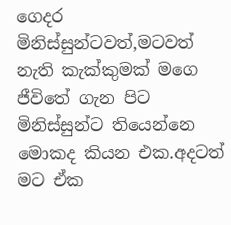ගෙදර මිනිස්සුන්ටවත්,මටවත් නැති කැක්කුමක් මගෙ ජීවිතේ ගැන පිට මිනිස්සුන්ට තියෙන්නෙ මොකද කියන එක.අදටත් මට ඒක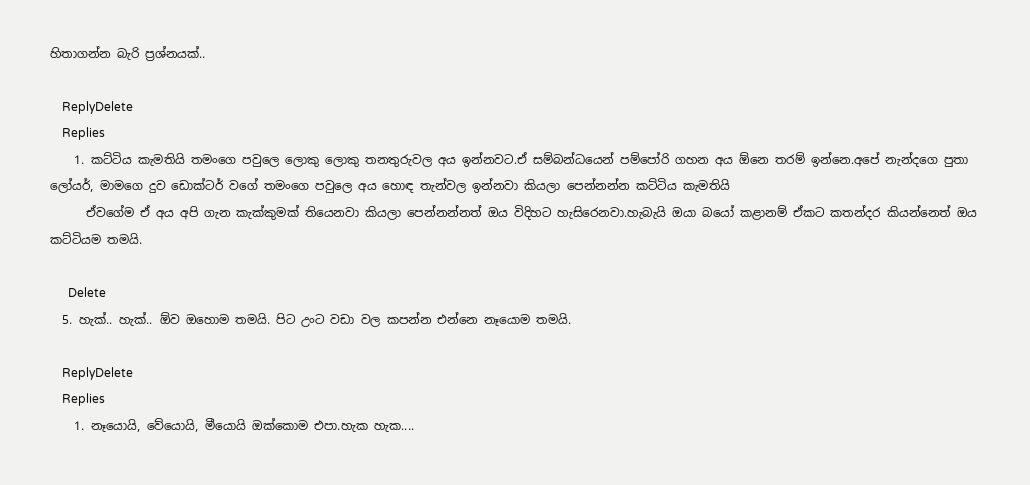හිතාගන්න බැරි ප්‍රශ්නයක්..

    ReplyDelete
    Replies
    1. කට්ටිය කැමතියි තමංගෙ පවුලෙ ලොකු ලොකු තනතුරුවල අය ඉන්නවට.ඒ සම්බන්ධයෙන් පම්පෝරි ගහන අය ඕනෙ තරම් ඉන්නෙ.අපේ නැන්දගෙ පුතා ලෝයර්, මාමගෙ දුව ඩොක්ටර් වගේ තමංගෙ පවුලෙ අය හොඳ තැන්වල ඉන්නවා කියලා පෙන්නන්න කට්ටිය කැමතියි
      ඒවගේම ඒ අය අපි ගැන කැක්කුමක් තියෙනවා කියලා පෙන්නන්නත් ඔය විදිහට හැසිරෙනවා.හැබැයි ඔයා බයෝ කළානම් ඒකට කතන්දර කියන්නෙත් ඔය කට්ටියම තමයි.

      Delete
  5. හැක්.. හැක්.. ඕව ඔහොම තමයි. පිට උංට වඩා වල කපන්න එන්නෙ නෑයොම තමයි.

    ReplyDelete
    Replies
    1. නෑයොයි, වේයොයි, මීයොයි ඔක්කොම එපා.හැක හැක....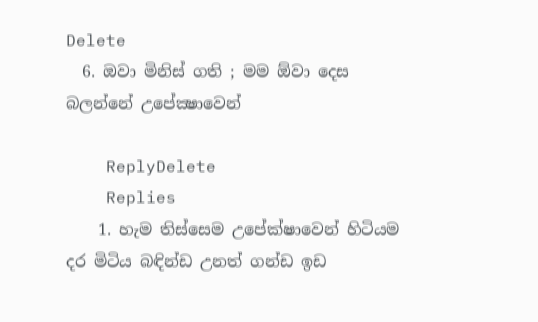Delete
  6. ඔවා මිනිස් ගති ; මම ඕවා දෙස බලන්නේ උපේක්‍ෂාවෙන්

    ReplyDelete
    Replies
    1. හැම තිස්සෙම උපේක්ෂාවෙන් හිටියම දර මිටිය බඳින්ඩ උනත් ගන්ඩ ඉඩ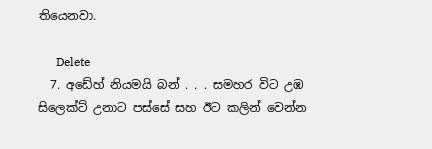තියෙනවා.

      Delete
  7. අඩේහ් නියමයි බන් . . . සමහර විට උඹ සිලෙක්ට් උනාට පස්සේ සහ ඊට කලින් වෙන්න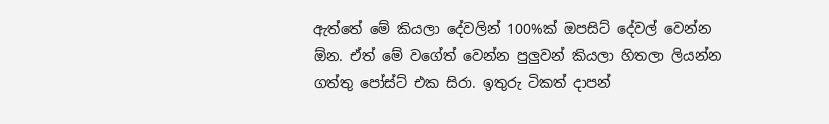ඇත්තේ මේ කියලා දේවලින් 100%ක් ඔපසිට් දේවල් වෙන්න ඕන. ඒත් මේ වගේත් වෙන්න පුලුවන් කියලා හිතලා ලියන්න ගත්තු පෝස්ට් එක සිරා. ඉතුරු ටිකත් දාපන්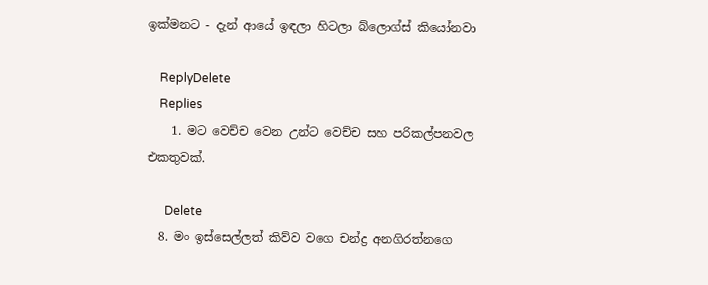ඉක්මනට - දැන් ආයේ ඉඳලා හිටලා බ්ලොග්ස් කියෝනවා

    ReplyDelete
    Replies
    1. මට වෙච්ච වෙන උන්ට වෙච්ච සහ පරිකල්පනවල එකතුවක්.

      Delete
  8. මං ඉස්සෙල්ලත් කිව්ව වගෙ චන්ද්‍ර අනගිරත්නගෙ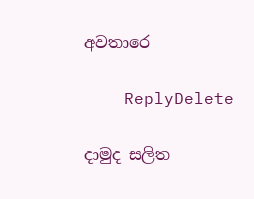අවතාරෙ

    ReplyDelete

දාමුද සලිත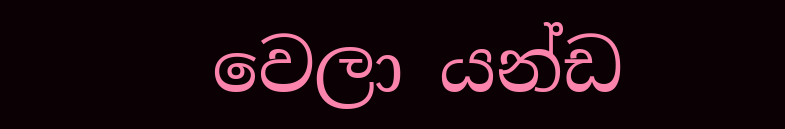වෙලා යන්ඩ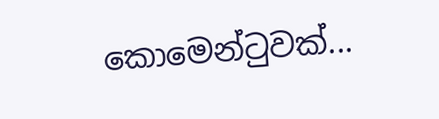කොමෙන්ටුවක්...